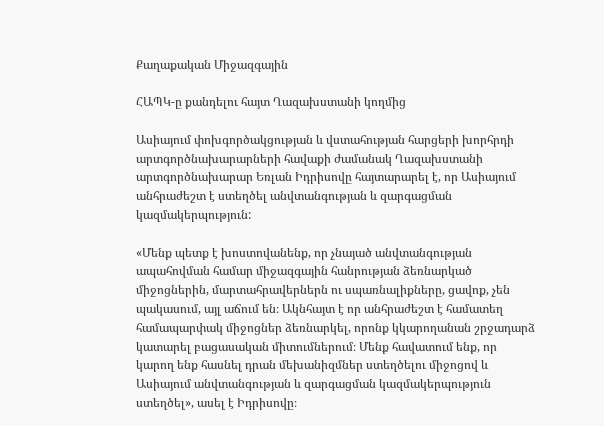Քաղաքական Միջազգային

ՀԱՊԿ-ը քանդելու հայտ Ղազախստանի կողմից

Ասիայում փոխգործակցության և վստահության հարցերի խորհրդի արտգործնախարարների հավաքի ժամանակ Ղազախստանի արտգործնախարար Եռլան Իդրիսովը հայտարարել է, որ Ասիայում անհրաժեշտ է ստեղծել անվտանգության և զարգացման կազմակերպություն:

«Մենք պետք է խոստովանենք, որ չնայած անվտանգության ապահովման համար միջազգային հանրության ձեռնարկած միջոցներին, մարտահրավերներն ու սպառնալիքները, ցավոք, չեն պակասում, այլ աճում են։ Ակնհայտ է որ անհրաժեշտ է համատեղ համապարփակ միջոցներ ձեռնարկել, որոնք կկարողանան շրջադարձ կատարել բացասական միտումներում։ Մենք հավատում ենք, որ կարող ենք հասնել դրան մեխանիզմներ ստեղծելու միջոցով և Ասիայում անվտանգության և զարգացման կազմակերպություն ստեղծել», ասել է Իդրիսովը։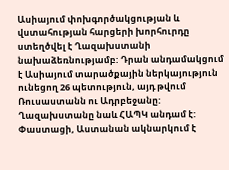Ասիայում փոխգործակցության և վստահության հարցերի խորհուրդը ստեղծվել է Ղազախստանի նախաձեռնությամբ: Դրան անդամակցում է Ասիայում տարածքային ներկայություն ունեցող 26 պետություն, այդ թվում Ռուսաստանն ու Ադրբեջանը: Ղազախստանը նաև ՀԱՊԿ անդամ է: Փաստացի, Աստանան ակնարկում է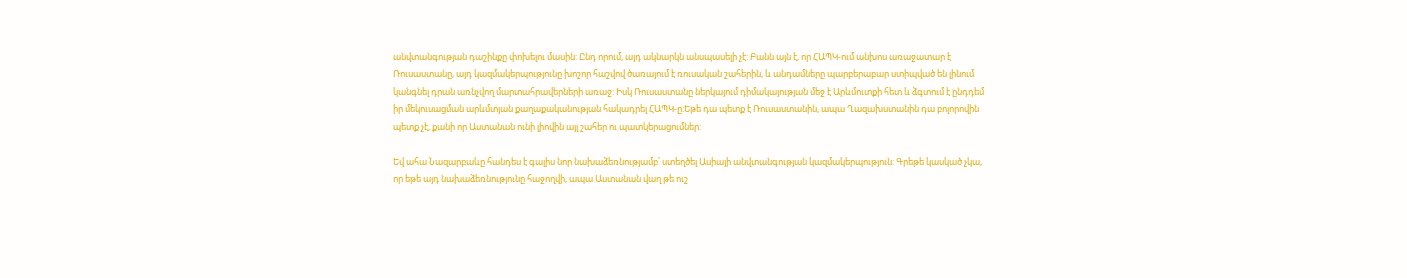անվտանգության դաշինքը փոխելու մասին: Ընդ որում, այդ ակնարկն անսպասելի չէ: Բանն այն է, որ ՀԱՊԿ-ում անխոս առաջատար է Ռուսաստանը, այդ կազմակերպությունը խոշոր հաշվով ծառայում է ռուսական շահերին, և անդամները պարբերաբար ստիպված են լինում կանգնել դրան առնչվող մարտահրավերների առաջ: Իսկ Ռուսաստանը ներկայում դիմակայության մեջ է Արևմուտքի հետ և ձգտում է ընդդեմ իր մեկուսացման արևմտյան քաղաքականության հակադրել ՀԱՊԿ-ը:Եթե դա պետք է Ռուսաստանին, ապա Ղազախստանին դա բոլորովին պետք չէ, քանի որ Աստանան ունի լիովին այլ շահեր ու պատկերացումներ:

Եվ ահա Նազարբաևը հանդես է գալիս նոր նախաձեռնությամբ՝ ստեղծել Ասիայի անվտանգության կազմակերպություն: Գրեթե կասկած չկա, որ եթե այդ նախաձեռնությունը հաջողվի, ապա Աստանան վաղ թե ուշ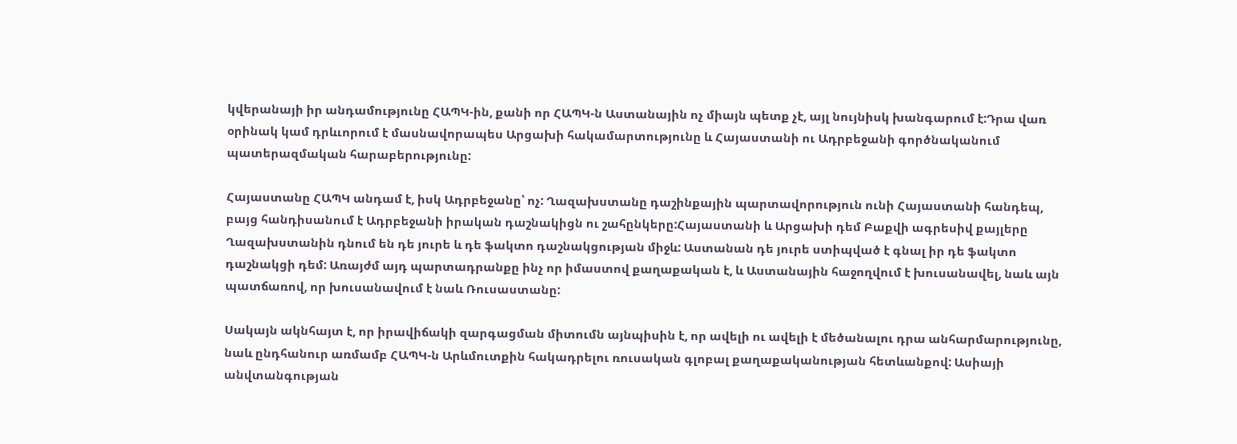կվերանայի իր անդամությունը ՀԱՊԿ-ին, քանի որ ՀԱՊԿ-ն Աստանային ոչ միայն պետք չէ, այլ նույնիսկ խանգարում է:Դրա վառ օրինակ կամ դրևւորում է մասնավորապես Արցախի հակամարտությունը և Հայաստանի ու Ադրբեջանի գործնականում պատերազմական հարաբերությունը:

Հայաստանը ՀԱՊԿ անդամ է, իսկ Ադրբեջանը՝ ոչ: Ղազախստանը դաշինքային պարտավորություն ունի Հայաստանի հանդեպ, բայց հանդիսանում է Ադրբեջանի իրական դաշնակիցն ու շահընկերը:Հայաստանի և Արցախի դեմ Բաքվի ագրեսիվ քայլերը Ղազախստանին դնում են դե յուրե և դե ֆակտո դաշնակցության միջև: Աստանան դե յուրե ստիպված է գնալ իր դե ֆակտո դաշնակցի դեմ: Առայժմ այդ պարտադրանքը ինչ որ իմաստով քաղաքական է, և Աստանային հաջողվում է խուսանավել, նաև այն պատճառով, որ խուսանավում է նաև Ռուսաստանը:

Սակայն ակնհայտ է, որ իրավիճակի զարգացման միտումն այնպիսին է, որ ավելի ու ավելի է մեծանալու դրա անհարմարությունը, նաև ընդհանուր առմամբ ՀԱՊԿ-ն Արևմուտքին հակադրելու ռուսական գլոբալ քաղաքականության հետևանքով: Ասիայի անվտանգության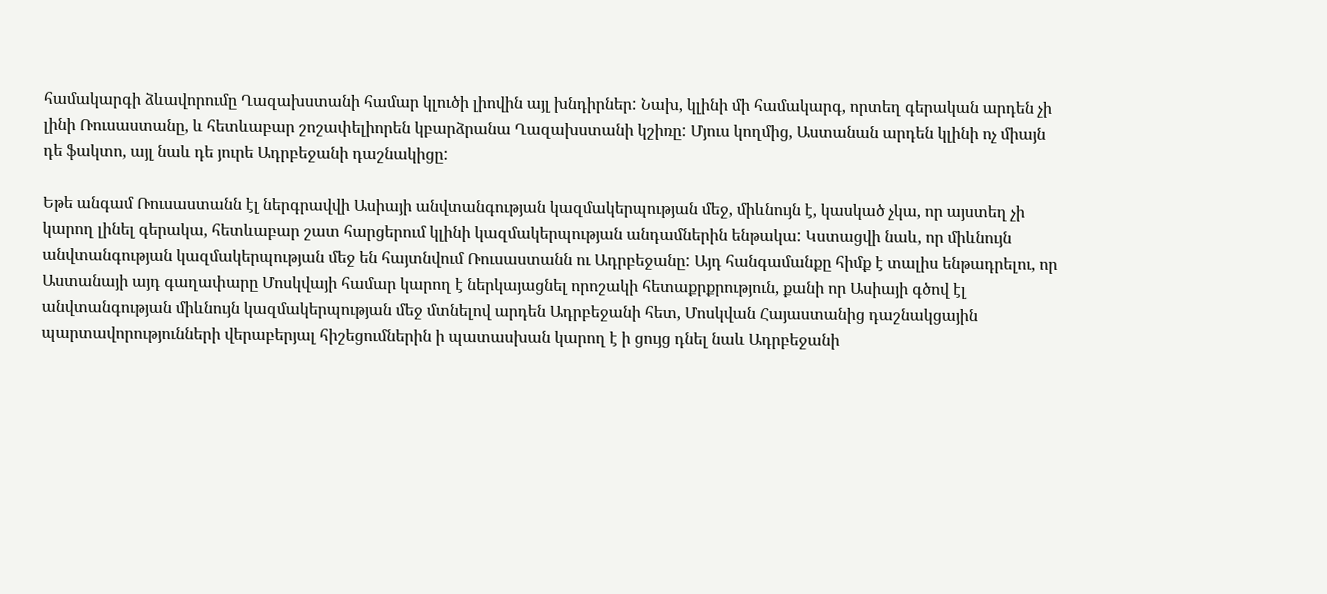համակարգի ձևավորումը Ղազախստանի համար կլուծի լիովին այլ խնդիրներ: Նախ, կլինի մի համակարգ, որտեղ գերական արդեն չի լինի Ռուսաստանը, և հետևաբար շոշափելիորեն կբարձրանա Ղազախստանի կշիռը: Մյուս կողմից, Աստանան արդեն կլինի ոչ միայն դե ֆակտո, այլ նաև դե յուրե Ադրբեջանի դաշնակիցը:

Եթե անգամ Ռուսաստանն էլ ներգրավվի Ասիայի անվտանգության կազմակերպության մեջ, միևնույն է, կասկած չկա, որ այստեղ չի կարող լինել գերակա, հետևաբար շատ հարցերում կլինի կազմակերպության անդամներին ենթակա: Կստացվի նաև, որ միևնույն անվտանգության կազմակերպության մեջ են հայտնվում Ռուսաստանն ու Ադրբեջանը: Այդ հանգամանքը հիմք է տալիս ենթադրելու, որ Աստանայի այդ գաղափարը Մոսկվայի համար կարող է ներկայացնել որոշակի հետաքրքրություն, քանի որ Ասիայի գծով էլ անվտանգության միևնույն կազմակերպության մեջ մտնելով արդեն Ադրբեջանի հետ, Մոսկվան Հայաստանից դաշնակցային պարտավորությունների վերաբերյալ հիշեցումներին ի պատասխան կարող է ի ցույց դնել նաև Ադրբեջանի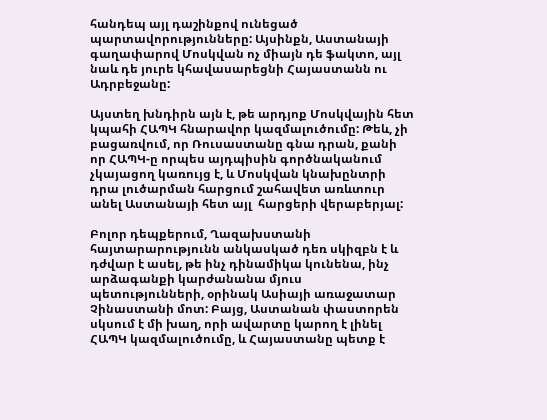հանդեպ այլ դաշինքով ունեցած պարտավորությունները: Այսինքն, Աստանայի գաղափարով Մոսկվան ոչ միայն դե ֆակտո, այլ նաև դե յուրե կհավասարեցնի Հայաստանն ու Ադրբեջանը:

Այստեղ խնդիրն այն է, թե արդյոք Մոսկվային հետ կպահի ՀԱՊԿ հնարավոր կազմալուծումը: Թեև, չի բացառվում, որ Ռուսաստանը գնա դրան, քանի որ ՀԱՊԿ-ը որպես այդպիսին գործնականում չկայացող կառույց է, և Մոսկվան կնախընտրի դրա լուծարման հարցում շահավետ առևտուր անել Աստանայի հետ այլ  հարցերի վերաբերյալ:

Բոլոր դեպքերում, Ղազախստանի հայտարարությունն անկասկած դեռ սկիզբն է և դժվար է ասել, թե ինչ դինամիկա կունենա, ինչ արձագանքի կարժանանա մյուս պետությունների, օրինակ Ասիայի առաջատար Չինաստանի մոտ: Բայց, Աստանան փաստորեն սկսում է մի խաղ, որի ավարտը կարող է լինել ՀԱՊԿ կազմալուծումը, և Հայաստանը պետք է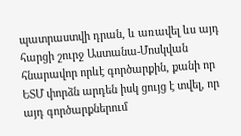պատրաստվի դրան, և առավել ևս այդ հարցի շուրջ Աստանա-Մոսկվան հնարավոր որևէ գործարքին, քանի որ ԵՏՄ փորձն արդեն իսկ ցույց է տվել, որ այդ գործարքներում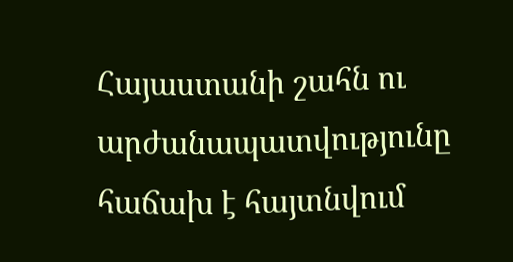Հայաստանի շահն ու արժանապատվությունը հաճախ է հայտնվում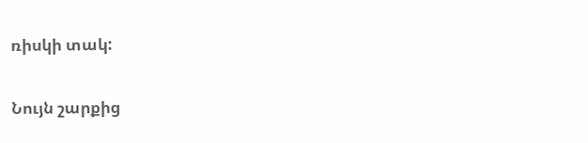ռիսկի տակ:

Նույն շարքից